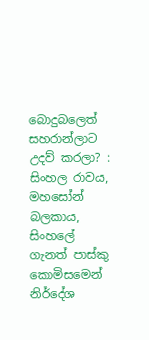බොදුබලෙත් සහරාන්ලාට උදව් කරලා? : සිංහල රාවය, මහසෝන් බලකාය, සිංහලේ ගැනත් පාස්කු කොමිසමෙන් නිර්දේශ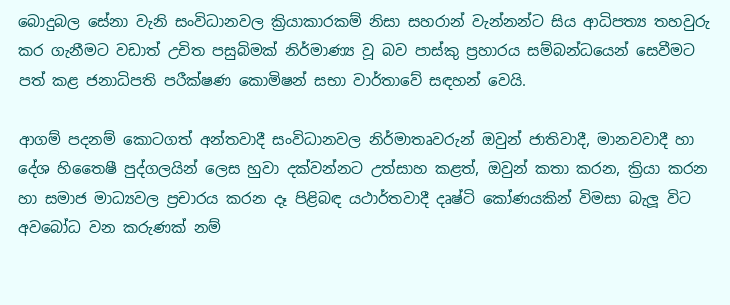බොදුබල සේනා වැනි සංවිධානවල ක්‍රියාකාරකම් නිසා සහරාන් වැන්නන්ට සිය ආධිපත්‍ය තහවුරු කර ගැනීමට වඩාත් උචිත පසුබිමක් නිර්මාණ්‍ය වූ බව පාස්කු ප්‍රහාරය සම්බන්ධයෙන් සෙවීමට පත් කළ ජනාධිපති පරීක්ෂණ කොමිෂන් සභා වාර්තාවේ සඳහන් වෙයි.

ආගම් පදනම් කොටගත් අන්තවාදී සංවිධානවල නිර්මාතෘවරුන් ඔවුන් ජාතිවාදී, මානවවාදී හා දේශ හිතෛෂී පුද්ගලයින් ලෙස හුවා දක්වන්නට උත්සාහ කළත්, ඔවුන් කතා කරන, ක්‍රියා කරන හා සමාජ මාධ්‍යවල ප්‍රචාරය කරන දෑ පිළිබඳ යථාර්තවාදී දෘෂ්ටි කෝණයකින් විමසා බැලූ විට අවබෝධ වන කරුණක් නම්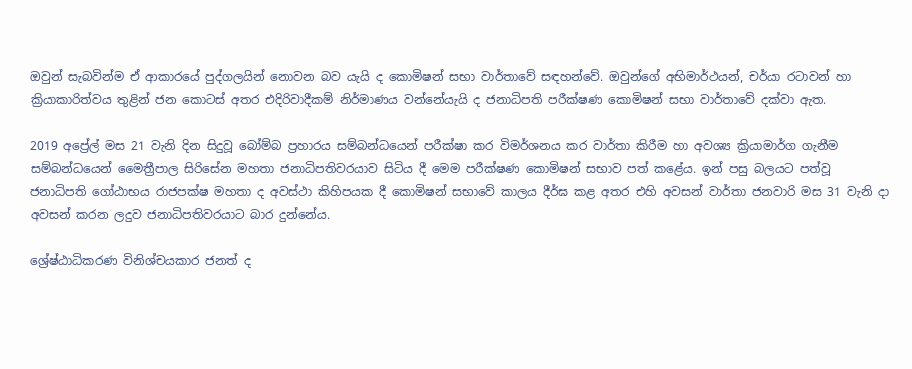ඔවුන් සැබවින්ම ඒ ආකාරයේ පුද්ගලයින් නොවන බව යැයි ද කොමිෂන් සභා වාර්තාවේ සඳහන්වේ. ඔවුන්ගේ අභිමාර්ථයන්, චර්යා රටාවන් හා ක්‍රියාකාරිත්වය තුළින් ජන කොටස් අතර එදිරිවාදීකම් නිර්මාණය වන්නේයැයි ද ජනාධිපති පරීක්ෂණ කොමිෂන් සභා වාර්තාවේ දක්වා ඇත.

2019 අප්‍රේල් මස 21 වැනි දින සිදුවූ බෝම්බ ප්‍රහාරය සම්බන්ධයෙන් පරීක්ෂා කර විමර්ශනය කර වාර්තා කිරීම හා අවශ්‍ය ක්‍රියාමාර්ග ගැනීම සම්බන්ධයෙන් මෛත්‍රීපාල සිරිසේන මහතා ජනාධිපතිවරයාව සිටිය දී මෙම පරීක්ෂණ කොමිෂන් සභාව පත් කළේය. ඉන් පසු බලයට පත්වූ ජනාධිපති ගෝඨාභය රාජපක්ෂ මහතා ද අවස්ථා කිහිපයක දී කොමිෂන් සභාවේ කාලය දීර්ඝ කළ අතර එහි අවසන් වාර්තා ජනවාරි මස 31 වැනි දා අවසන් කරන ලදුව ජනාධිපතිවරයාට බාර දුන්නේය.

ශ්‍රේෂ්ඨාධිකරණ විනිශ්චයකාර ජනත් ද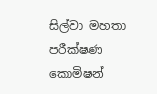සිල්වා මහතා පරීක්ෂණ කොමිෂන්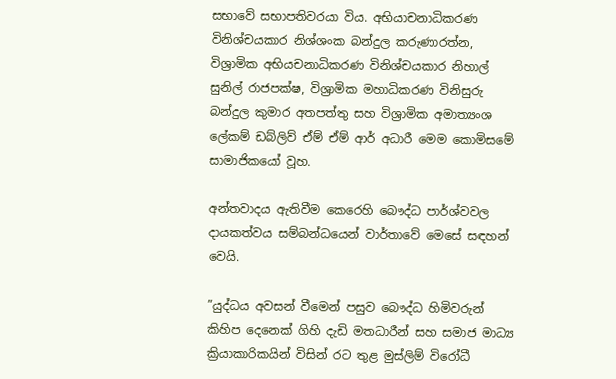සභාවේ සභාපතිවරයා විය. අභියාචනාධිකරණ විනිශ්චයකාර නිශ්ශංක බන්දුල කරුණාරත්න, විශ්‍රාමික අභියචනාධිකරණ විනිශ්චයකාර නිහාල් සුනිල් රාජපක්ෂ, විශ්‍රාමික මහාධිකරණ විනිසුරු බන්දුල කුමාර අතපත්තු සහ විශ්‍රාමික අමාත්‍යංශ ලේකම් ඩබ්ලිව් ඒම් ඒම් ආර් අධාරී මෙම කොමිසමේ සාමාජිකයෝ වූහ.

අන්තවාදය ඇතිවීම කෙරෙහි බෞද්ධ පාර්ශ්වවල දායකත්වය සම්බන්ධයෙන් වාර්තාවේ මෙසේ සඳහන් වෙයි.

”යුද්ධය අවසන් වීමෙන් පසුව බෞද්ධ හිමිවරුන් කිහිප දෙනෙක් ගිහි දැඩි මතධාරීන් සහ සමාජ මාධ්‍ය ක්‍රියාකාරිකයින් විසින් රට තුළ මුස්ලිම් විරෝධී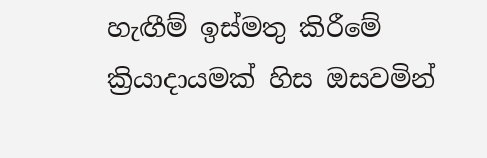හැඟීම් ඉස්මතු කිරීමේ ක්‍රියාදායමක් හිස ඔසවමින්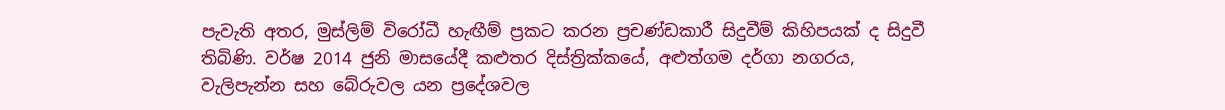පැවැති අතර, මුස්ලිම් විරෝධී හැඟීම් ප්‍රකට කරන ප්‍රචණ්ඩකාරී සිදුවීම් කිහිපයක් ද සිදුවී තිබිණි. වර්ෂ 2014 ජුනි මාසයේදී කළුතර දිස්ත්‍රික්කයේ, අළුත්ගම දර්ගා නගරය, වැලිපැන්න සහ බේරුවල යන ප්‍රදේශවල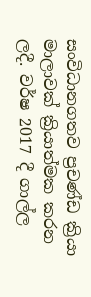සංවිධානගතව ප්‍රචණ්ඩ ක්‍රියා මාලාවක් ක්‍රියාත්මක කරන ලදී. වර්ෂ 2017 දී ගාල්ල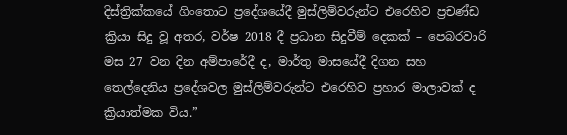දිස්ත්‍රික්කයේ ගිංතොට ප්‍රදේශයේදී මුස්ලිම්වරුන්ට එරෙහිව ප්‍රචණ්ඩ ක්‍රියා සිදු වූ අතර, වර්ෂ 2018 දී ප්‍රධාන සිදුවීම් දෙකක් – පෙබරවාරි මස 27 වන දින අම්පාරේදී ද, මාර්තු මාසයේදී දිගන සහ තෙල්දෙනිය ප්‍රදේශවල මුස්ලිම්වරුන්ට එරෙහිව ප්‍රහාර මාලාවක් ද ක්‍රියාත්මක විය.”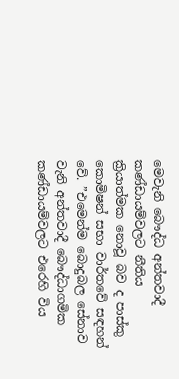මෙවැනි බෞද්ධ අන්තවාදී කණ්ඩායම්වලට නීතිය ක්‍රියාත්මක නොවූ බව ද පාස්කු කොමිෂන් සභා වාර්තවේ සඳහන් වේ. ”එමෙන්ම බොදුබල සේනාව වැනි අන්තවාදී බෞද්ධාගමික කණ්ඩායම්වලට එරෙහි විය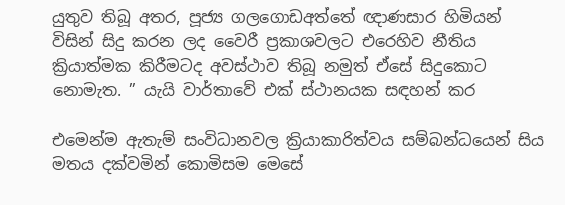යුතුව තිබූ අතර, පූජ්‍ය ගලගොඩඅත්තේ ඥාණසාර හිමියන් විසින් සිදු කරන ලද වෛරී ප්‍රකාශවලට එරෙහිව නීතිය ක්‍රියාත්මක කිරීමටද අවස්ථාව තිබූ නමුත් ඒසේ සිදුකොට නොමැත. ” යැයි වාර්තාවේ එක් ස්ථානයක සඳහන් කර

එමෙන්ම ඇතැම් සංවිධානවල ක්‍රියාකාරිත්වය සම්බන්ධයෙන් සිය මතය දක්වමින් කොමිසම මෙසේ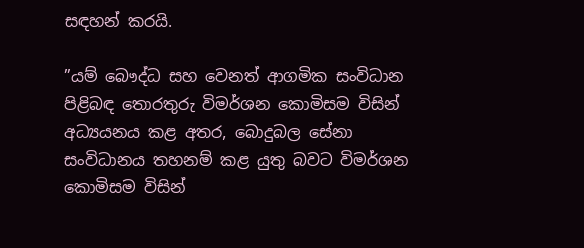සඳහන් කරයි.

”යම් බෞද්ධ සහ වෙනත් ආගමික සංවිධාන පිළිබඳ තොරතුරු විමර්ශන කොමිසම විසින් අධ්‍යයනය කළ අතර, බොදුබල සේනා සංවිධානය තහනම් කළ යුතු බවට විමර්ශන කොමිසම විසින්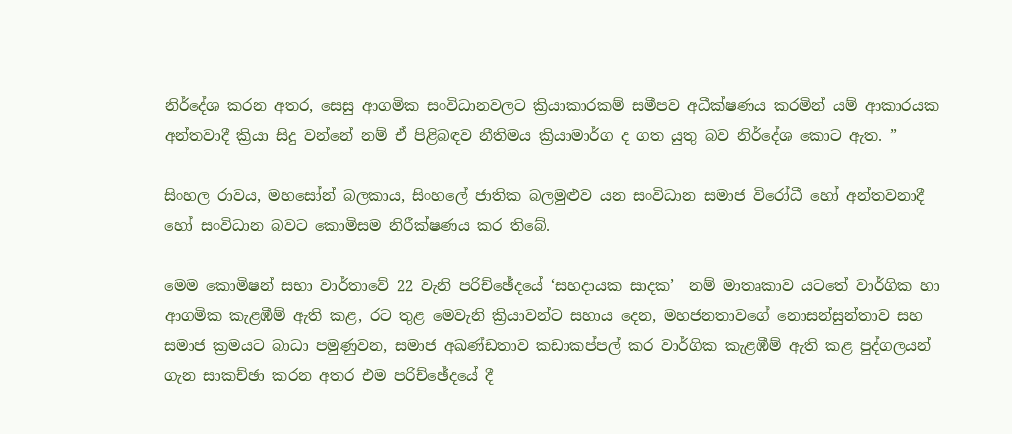නිර්දේශ කරන අතර, සෙසු ආගමික සංවිධානවලට ක්‍රියාකාරකම් සමීපව අධීක්ෂණය කරමින් යම් ආකාරයක අන්තවාදී ක්‍රියා සිදු වන්නේ නම් ඒ පිළිබඳව නීතිමය ක්‍රියාමාර්ග ද ගත යුතු බව නිර්දේශ කොට ඇත. ”

සිංහල රාවය, මහසෝන් බලකාය, සිංහලේ ජාතික බලමුළුව යන සංවිධාන සමාජ විරෝධී හෝ අන්තවනාදී හෝ සංවිධාන බවට කොමිසම නිරීක්ෂණය කර තිබේ.

මෙම කොමිෂන් සභා වාර්තාවේ 22 වැනි පරිච්ඡේදයේ ‘සහදායක සාදක’  නම් මාතෘකාව යටතේ වාර්ගික හා ආගමික කැළඹීම් ඇති කළ, රට තුළ මෙවැනි ක්‍රියාවන්ට සහාය දෙන, මහජනතාවගේ නොසන්සුන්තාව සහ සමාජ ක්‍රමයට බාධා පමුණුවන, සමාජ අඛණ්ඩතාව කඩාකප්පල් කර වාර්ගික කැළඹීම් ඇති කළ පුද්ගලයන් ගැන සාකච්ඡා කරන අතර එම පරිච්ඡේදයේ දී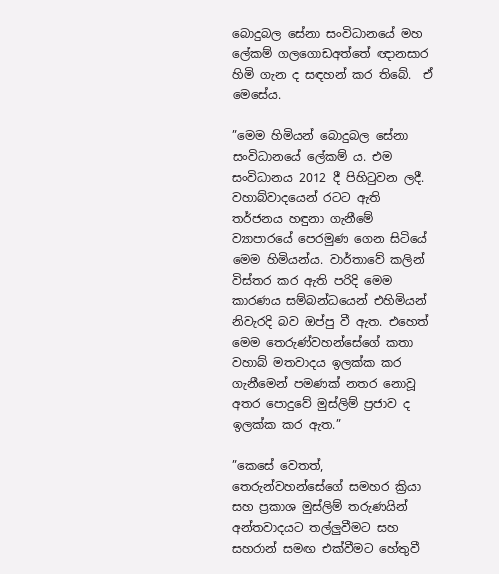බොදුබල සේනා සංවිධානයේ මහ ලේකම් ගලගොඩඅත්තේ ඥානසාර හිමි ගැන ද සඳහන් කර තිබේ.  ඒ මෙසේය.

”මෙම හිමියන් බොදුබල සේනා සංවිධානයේ ලේකම් ය. එම සංවිධානය 2012 දී පිහිටුවන ලදී. වහාබ්වාදයෙන් රටට ඇති තර්ජනය හඳුනා ගැනීමේ ව්‍යාපාරයේ පෙරමුණ ගෙන සිටියේ මෙම හිමියන්ය. වාර්තාවේ කලින් විස්තර කර ඇති පරිදි මෙම කාරණය සම්බන්ධයෙන් එහිමියන් නිවැරදි බව ඔප්පු වී ඇත. එහෙත් මෙම තෙරුණ්වහන්සේගේ කතා වහාබ් මතවාදය ඉලක්ක කර ගැනීමෙන් පමණක් නතර නොවූ අතර පොදුවේ මුස්ලිම් ප්‍රජාව ද ඉලක්ක කර ඇත.”

”කෙසේ වෙතත්, තෙරුන්වහන්සේගේ සමහර ක්‍රියා සහ ප්‍රකාශ මුස්ලිම් තරුණයින් අන්තවාදයට තල්ලුවීමට සහ සහරාන් සමඟ එක්වීමට හේතුවී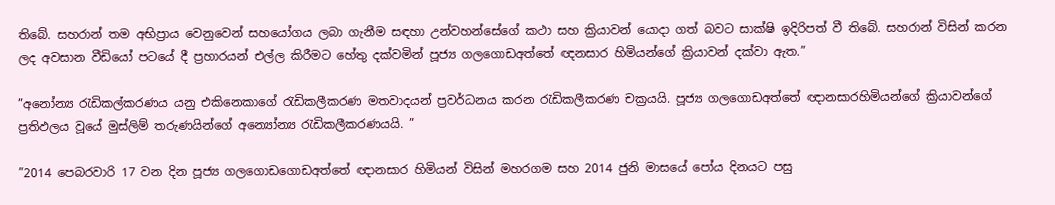තිබේ. සහරාන් තම අභිප්‍රාය වෙනුවෙන් සහයෝගය ලබා ගැනීම සඳහා උන්වහන්සේගේ කථා සහ ක්‍රියාවන් යොදා ගත් බවට සාක්ෂි ඉදිරිපත් වී තිබේ. සහරාන් විසින් කරන ලද අවසාන වීඩියෝ පටයේ දී ප්‍රහාරයන් එල්ල කිරීමට හේතු දක්වමින් පූජ්‍ය ගලගොඩඅත්තේ ඥනසාර හිමියන්ගේ ක්‍රියාවන් දක්වා ඇත.”

”අනෝන්‍ය රැඩිකල්කරණය යනු එකිනෙකාගේ රැඩිකලීකරණ මතවාදයන් ප්‍රවර්ධනය කරන රැඩිකලීකරණ චක්‍රයයි. පූජ්‍ය ගලගොඩඅත්‌තේ ඥානසාරහිමියන්ගේ ක්‍රියාවන්ගේ ප්‍රතිඵලය වූයේ මුස්ලිම් තරුණයින්ගේ අන්‍යෝන්‍ය රැඩිකලීකරණයයි. ”

”2014 පෙබරවාරි 17 වන දින පූජ්‍ය ගලගොඩගොඩඅත්තේ ඥානසාර හිමියන් විසින් මහරගම සහ 2014 ජුනි මාසයේ පෝය දිනයට පසු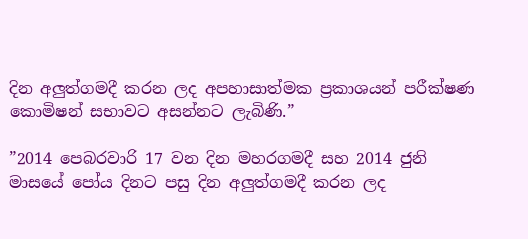දින අලුත්ගමදී කරන ලද අපහාසාත්මක ප්‍රකාශයන් පරීක්ෂණ කොමිෂන් සභාවට අසන්නට ලැබිණි.”

”2014 පෙබරවාරි 17 වන දින මහරගමදී සහ 2014 ජුනි මාසයේ පෝය දිනට පසු දින අලුත්ගමදී කරන ලද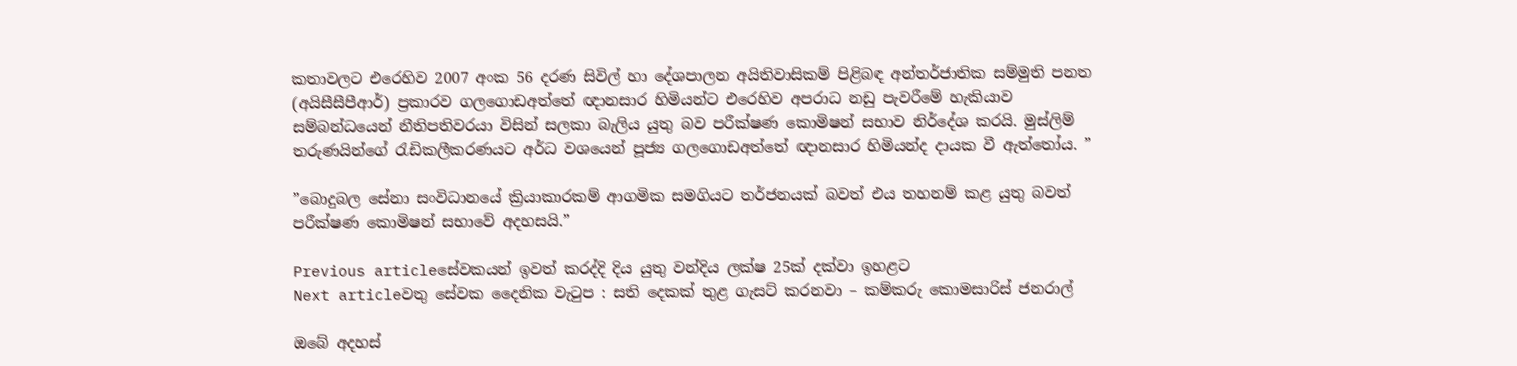කතාවලට එරෙහිව 2007 අංක 56 දරණ සිවිල් හා දේශපාලන අයිතිවාසිකම් පිළිබඳ අන්තර්ජාතික සම්මුති පනත (අයිසීසීපීආර්) ප්‍රකාරව ගලගොඩඅත්තේ ඥානසාර හිමියන්ට එරෙහිව අපරාධ නඩු පැවරීමේ හැකියාව සම්බන්ධයෙන් නීතිපතිවරයා විසින් සලකා බැලිය යුතු බව පරීක්ෂණ කොමිෂන් සභාව නිර්දේශ කරයි. මුස්ලිම් තරුණයින්ගේ රැඩිකලීකරණයට අර්ධ වශයෙන් පූජ්‍ය ගලගොඩඅත්තේ ඥානසාර හිමියන්ද දායක වී ඇත්තෝය. ”

”බොදුබල සේනා සංවිධානයේ ක්‍රියාකාරකම් ආගමික සමගියට තර්ජනයක් බවත් එය තහනම් කළ යුතු බවත් පරීක්ෂණ කොමිෂන් සභාවේ අදහසයි.”

Previous articleසේවකයන් ඉවත් කරද්දි දිය යුතු වන්දිය ලක්ෂ 25ක් දක්වා ඉහළට
Next articleවතු සේවක දෛනික වැටුප : සති දෙකක් තුළ ගැසට් කරනවා – කම්කරු කොමසාරිස් ජනරාල්

ඔබේ අදහස්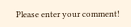Please enter your comment!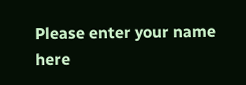Please enter your name here